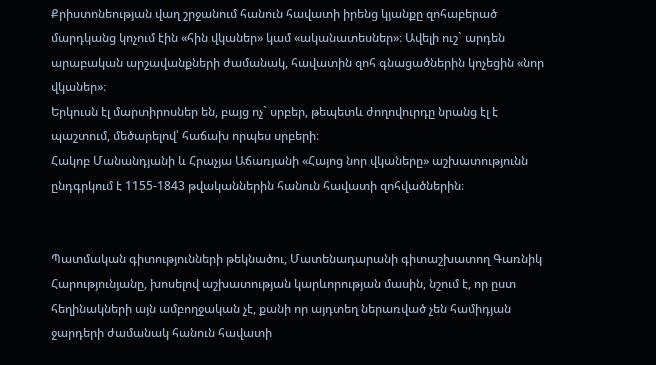Քրիստոնեության վաղ շրջանում հանուն հավատի իրենց կյանքը զոհաբերած մարդկանց կոչում էին «հին վկաներ» կամ «ականատեսներ»։ Ավելի ուշ` արդեն արաբական արշավանքների ժամանակ, հավատին զոհ գնացածներին կոչեցին «նոր վկաներ»։
Երկուսն էլ մարտիրոսներ են, բայց ոչ` սրբեր, թեպետև ժողովուրդը նրանց էլ է պաշտում, մեծարելով՝ հաճախ որպես սրբերի։
Հակոբ Մանանդյանի և Հրաչյա Աճառյանի «Հայոց նոր վկաները» աշխատությունն ընդգրկում է 1155-1843 թվականներին հանուն հավատի զոհվածներին։


Պատմական գիտությունների թեկնածու, Մատենադարանի գիտաշխատող Գառնիկ Հարությունյանը, խոսելով աշխատության կարևորության մասին, նշում է, որ ըստ հեղինակների այն ամբողջական չէ, քանի որ այդտեղ ներառված չեն համիդյան ջարդերի ժամանակ հանուն հավատի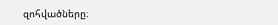զոհվածները։